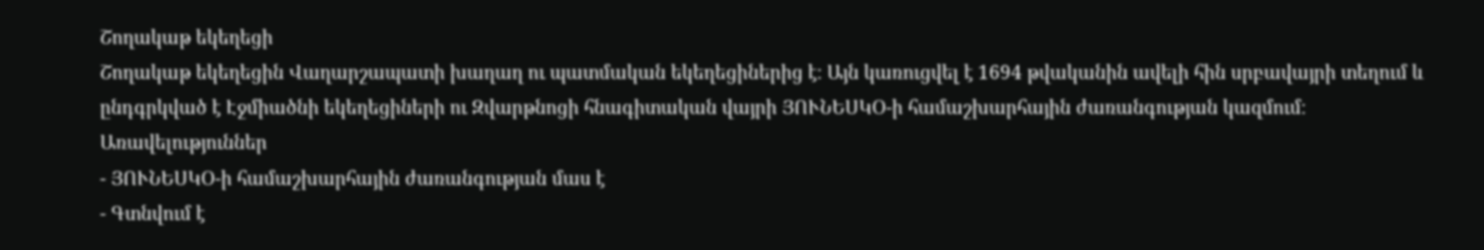Շողակաթ եկեղեցի
Շողակաթ եկեղեցին Վաղարշապատի խաղաղ ու պատմական եկեղեցիներից է։ Այն կառուցվել է 1694 թվականին ավելի հին սրբավայրի տեղում և ընդգրկված է Էջմիածնի եկեղեցիների ու Զվարթնոցի հնագիտական վայրի ՅՈՒՆԵՍԿՕ-ի համաշխարհային ժառանգության կազմում։
Առավելություններ
- ՅՈՒՆԵՍԿՕ-ի համաշխարհային ժառանգության մաս է
- Գտնվում է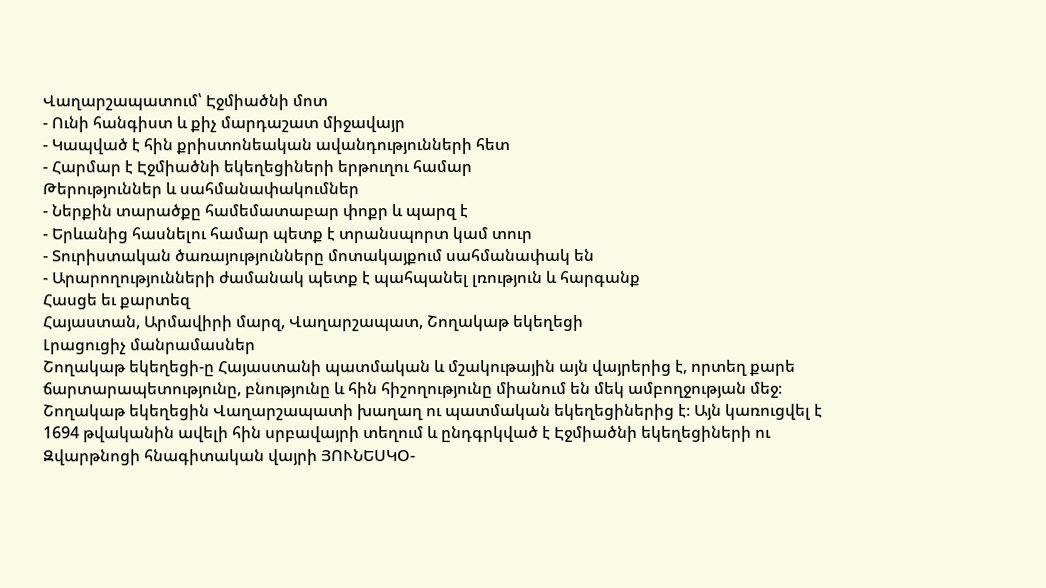Վաղարշապատում՝ Էջմիածնի մոտ
- Ունի հանգիստ և քիչ մարդաշատ միջավայր
- Կապված է հին քրիստոնեական ավանդությունների հետ
- Հարմար է Էջմիածնի եկեղեցիների երթուղու համար
Թերություններ և սահմանափակումներ
- Ներքին տարածքը համեմատաբար փոքր և պարզ է
- Երևանից հասնելու համար պետք է տրանսպորտ կամ տուր
- Տուրիստական ծառայությունները մոտակայքում սահմանափակ են
- Արարողությունների ժամանակ պետք է պահպանել լռություն և հարգանք
Հասցե եւ քարտեզ
Հայաստան, Արմավիրի մարզ, Վաղարշապատ, Շողակաթ եկեղեցի
Լրացուցիչ մանրամասներ
Շողակաթ եկեղեցի-ը Հայաստանի պատմական և մշակութային այն վայրերից է, որտեղ քարե ճարտարապետությունը, բնությունը և հին հիշողությունը միանում են մեկ ամբողջության մեջ։ Շողակաթ եկեղեցին Վաղարշապատի խաղաղ ու պատմական եկեղեցիներից է։ Այն կառուցվել է 1694 թվականին ավելի հին սրբավայրի տեղում և ընդգրկված է Էջմիածնի եկեղեցիների ու Զվարթնոցի հնագիտական վայրի ՅՈՒՆԵՍԿՕ-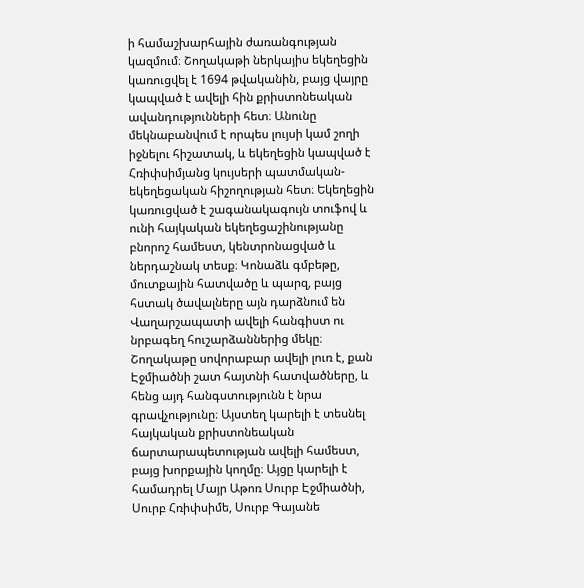ի համաշխարհային ժառանգության կազմում։ Շողակաթի ներկայիս եկեղեցին կառուցվել է 1694 թվականին, բայց վայրը կապված է ավելի հին քրիստոնեական ավանդությունների հետ։ Անունը մեկնաբանվում է որպես լույսի կամ շողի իջնելու հիշատակ, և եկեղեցին կապված է Հռիփսիմյանց կույսերի պատմական-եկեղեցական հիշողության հետ։ Եկեղեցին կառուցված է շագանակագույն տուֆով և ունի հայկական եկեղեցաշինությանը բնորոշ համեստ, կենտրոնացված և ներդաշնակ տեսք։ Կոնաձև գմբեթը, մուտքային հատվածը և պարզ, բայց հստակ ծավալները այն դարձնում են Վաղարշապատի ավելի հանգիստ ու նրբագեղ հուշարձաններից մեկը։ Շողակաթը սովորաբար ավելի լուռ է, քան Էջմիածնի շատ հայտնի հատվածները, և հենց այդ հանգստությունն է նրա գրավչությունը։ Այստեղ կարելի է տեսնել հայկական քրիստոնեական ճարտարապետության ավելի համեստ, բայց խորքային կողմը։ Այցը կարելի է համադրել Մայր Աթոռ Սուրբ Էջմիածնի, Սուրբ Հռիփսիմե, Սուրբ Գայանե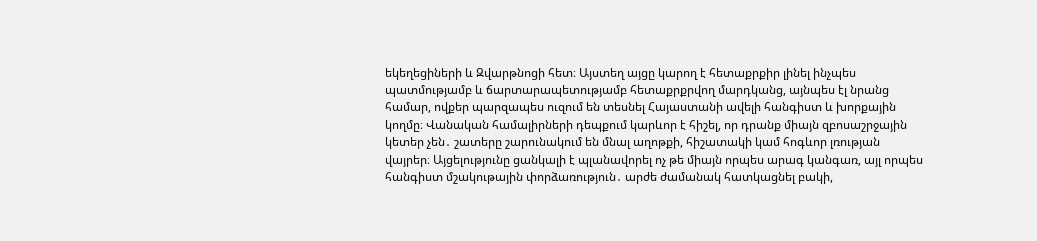եկեղեցիների և Զվարթնոցի հետ։ Այստեղ այցը կարող է հետաքրքիր լինել ինչպես պատմությամբ և ճարտարապետությամբ հետաքրքրվող մարդկանց, այնպես էլ նրանց համար, ովքեր պարզապես ուզում են տեսնել Հայաստանի ավելի հանգիստ և խորքային կողմը։ Վանական համալիրների դեպքում կարևոր է հիշել, որ դրանք միայն զբոսաշրջային կետեր չեն․ շատերը շարունակում են մնալ աղոթքի, հիշատակի կամ հոգևոր լռության վայրեր։ Այցելությունը ցանկալի է պլանավորել ոչ թե միայն որպես արագ կանգառ, այլ որպես հանգիստ մշակութային փորձառություն․ արժե ժամանակ հատկացնել բակի,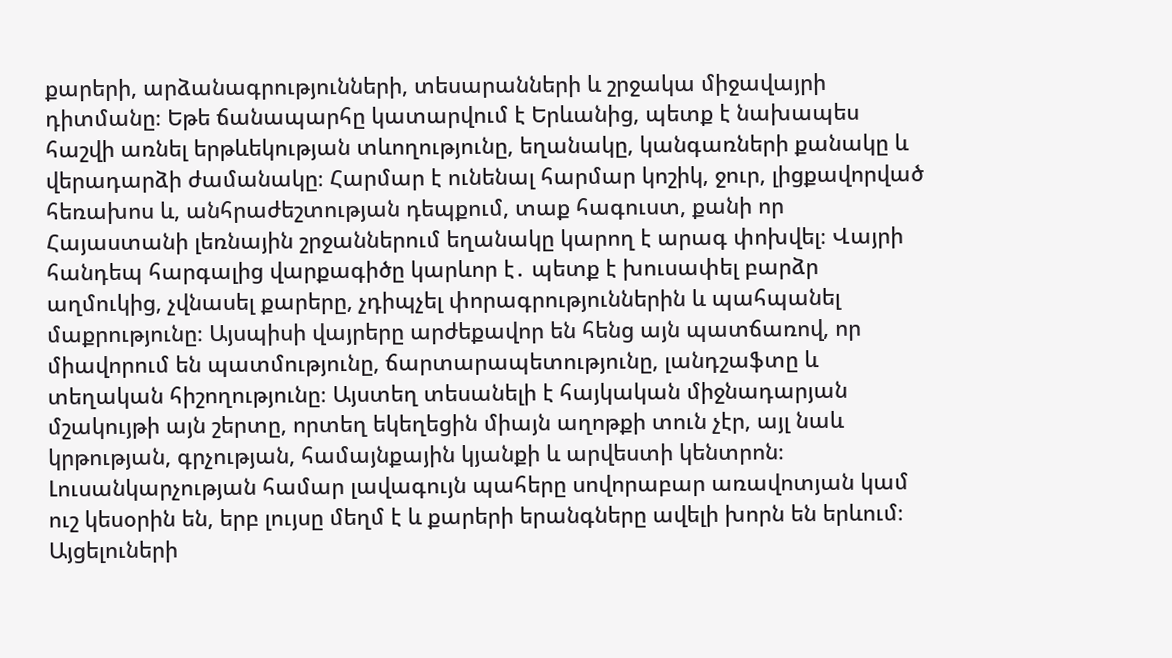քարերի, արձանագրությունների, տեսարանների և շրջակա միջավայրի դիտմանը։ Եթե ճանապարհը կատարվում է Երևանից, պետք է նախապես հաշվի առնել երթևեկության տևողությունը, եղանակը, կանգառների քանակը և վերադարձի ժամանակը։ Հարմար է ունենալ հարմար կոշիկ, ջուր, լիցքավորված հեռախոս և, անհրաժեշտության դեպքում, տաք հագուստ, քանի որ Հայաստանի լեռնային շրջաններում եղանակը կարող է արագ փոխվել։ Վայրի հանդեպ հարգալից վարքագիծը կարևոր է․ պետք է խուսափել բարձր աղմուկից, չվնասել քարերը, չդիպչել փորագրություններին և պահպանել մաքրությունը։ Այսպիսի վայրերը արժեքավոր են հենց այն պատճառով, որ միավորում են պատմությունը, ճարտարապետությունը, լանդշաֆտը և տեղական հիշողությունը։ Այստեղ տեսանելի է հայկական միջնադարյան մշակույթի այն շերտը, որտեղ եկեղեցին միայն աղոթքի տուն չէր, այլ նաև կրթության, գրչության, համայնքային կյանքի և արվեստի կենտրոն։ Լուսանկարչության համար լավագույն պահերը սովորաբար առավոտյան կամ ուշ կեսօրին են, երբ լույսը մեղմ է և քարերի երանգները ավելի խորն են երևում։ Այցելուների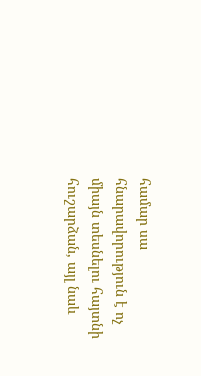համար սա հնարավորություն է ոչ միայն տեսնելու հայտնի հուշարձան, այլ նաև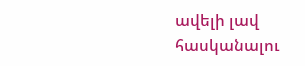ավելի լավ հասկանալու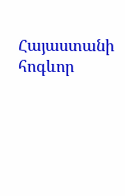Հայաստանի հոգևոր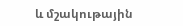և մշակութային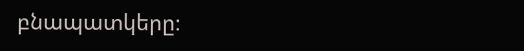բնապատկերը։